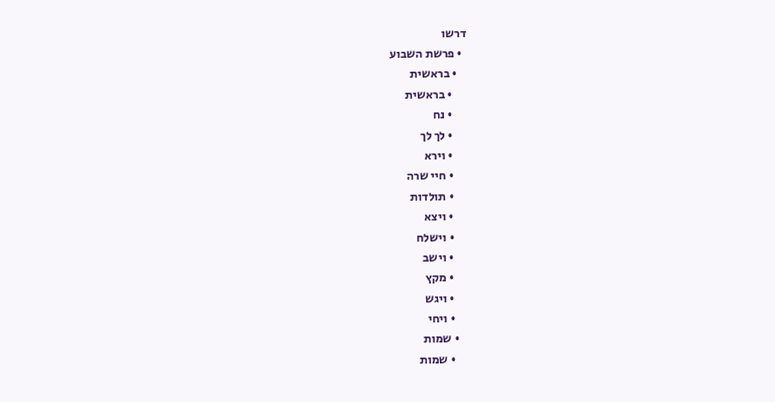דרשו
  • פרשת השבוע
    • בראשית
      • בראשית
      • נח
      • לך לך
      • וירא
      • חיי שרה
      • תולדות
      • ויצא
      • וישלח
      • וישב
      • מקץ
      • ויגש
      • ויחי
    • שמות
      • שמות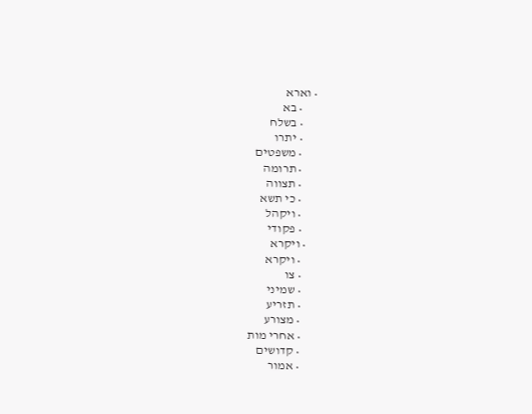• וארא
      • בא
      • בשלח
      • יתרו
      • משפטים
      • תרומה
      • תצווה
      • כי תשא
      • ויקהל
      • פקודי
    • ויקרא
      • ויקרא
      • צו
      • שמיני
      • תזריע
      • מצורע
      • אחרי מות
      • קדושים
      • אמור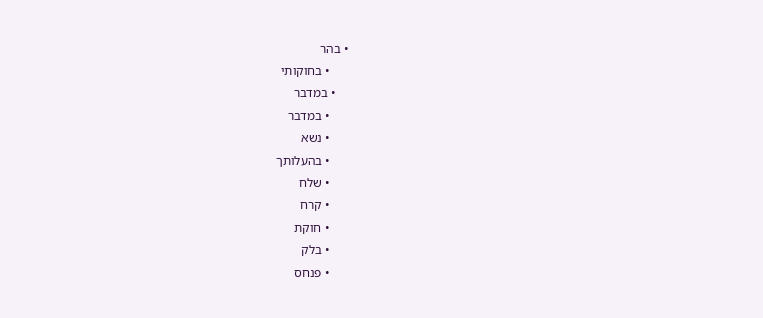• בהר
      • בחוקותי
    • במדבר
      • במדבר
      • נשא
      • בהעלותך
      • שלח
      • קרח
      • חוקת
      • בלק
      • פנחס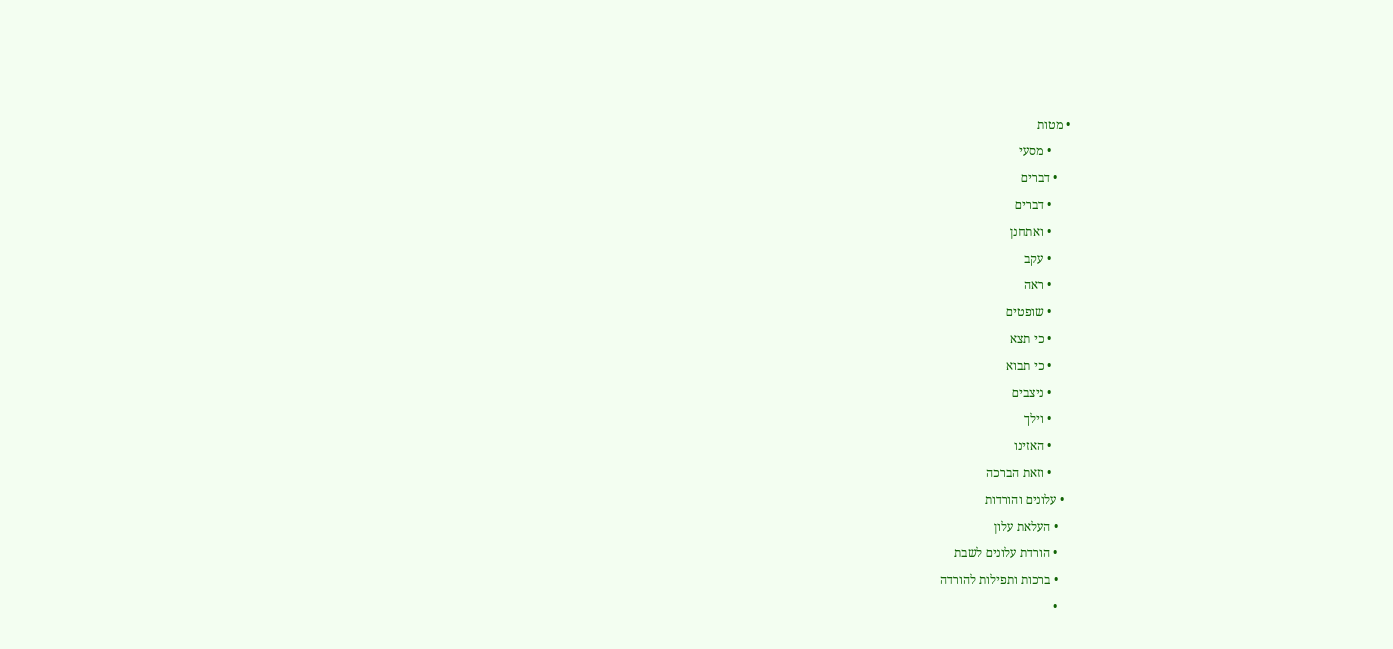• מטות
      • מסעי
    • דברים
      • דברים
      • ואתחנן
      • עקב
      • ראה
      • שופטים
      • כי תצא
      • כי תבוא
      • ניצבים
      • וילך
      • האזינו
      • וזאת הברכה
  • עלונים והורדות
    • העלאת עלון
    • הורדת עלונים לשבת
    • ברכות ותפילות להורדה
    •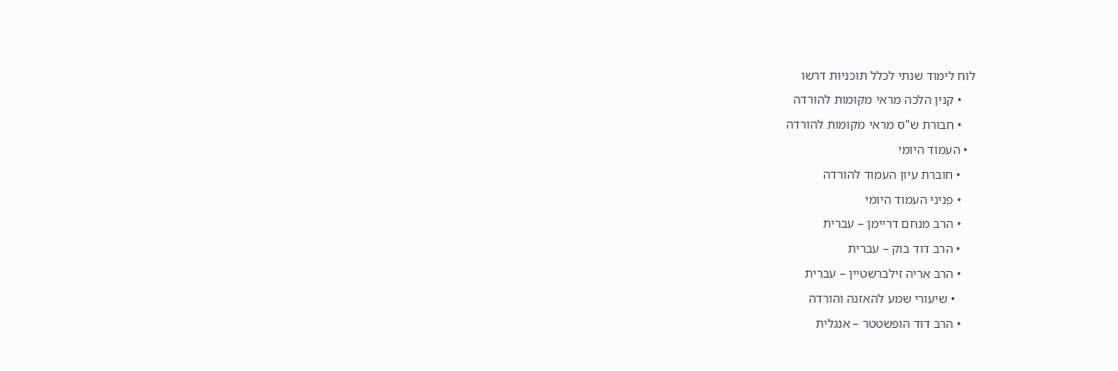לוח לימוד שנתי לכלל תוכניות דרשו
    • קנין הלכה מראי מקומות להורדה
    • חבורת ש"ס מראי מקומות להורדה
  • העמוד היומי
    • חוברת עיון העמוד להורדה
    • פניני העמוד היומי
    • הרב מנחם דריימן – עברית
    • הרב דוד בוק – עברית
    • הרב אריה זילברשטיין – עברית
      • שיעורי שמע להאזנה והורדה
    • הרב דוד הופשטטר – אנגלית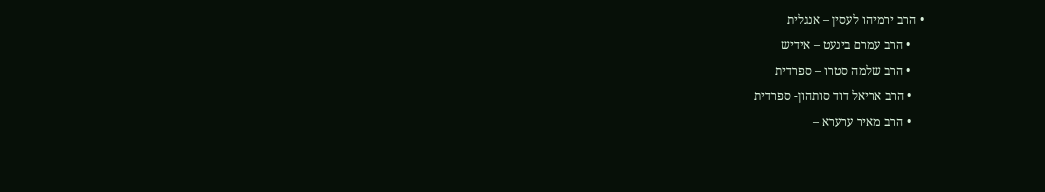• הרב ירמיהו לעסין – אנגלית
    • הרב עמרם בינעט – אידיש
    • הרב שלמה סטרו – ספרדית
    • הרב אריאל דוד סותהון- ספרדית
    • הרב מאיר ערערא –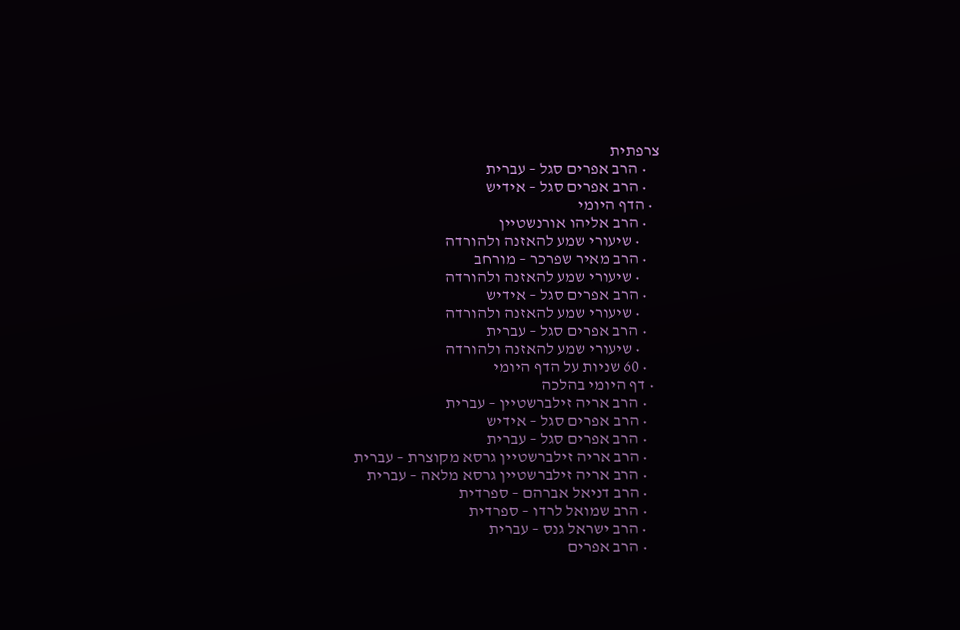צרפתית
    • הרב אפרים סגל – עברית
    • הרב אפרים סגל – אידיש
  • הדף היומי
    • הרב אליהו אורנשטיין
      • שיעורי שמע להאזנה ולהורדה
    • הרב מאיר שפרכר – מורחב
      • שיעורי שמע להאזנה ולהורדה
    • הרב אפרים סגל – אידיש
      • שיעורי שמע להאזנה ולהורדה
    • הרב אפרים סגל – עברית
      • שיעורי שמע להאזנה ולהורדה
    • 60 שניות על הדף היומי
  • דף היומי בהלכה
    • הרב אריה זילברשטיין – עברית
    • הרב אפרים סגל – אידיש
    • הרב אפרים סגל – עברית
    • הרב אריה זילברשטיין גרסא מקוצרת – עברית
    • הרב אריה זילברשטיין גרסא מלאה – עברית
    • הרב דניאל אברהם – ספרדית
    • הרב שמואל לרדו – ספרדית
    • הרב ישראל גנס – עברית
    • הרב אפרים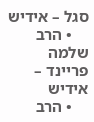סגל – אידיש
    • הרב שלמה פריינד – אידיש
    • הרב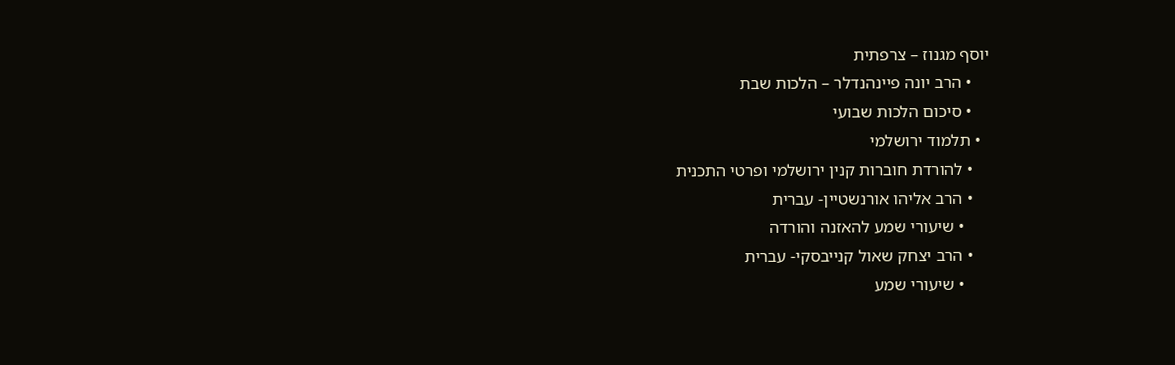יוסף מגנוז – צרפתית
    • הרב יונה פיינהנדלר – הלכות שבת
    • סיכום הלכות שבועי
  • תלמוד ירושלמי
    • להורדת חוברות קנין ירושלמי ופרטי התכנית
    • הרב אליהו אורנשטיין- עברית
      • שיעורי שמע להאזנה והורדה
    • הרב יצחק שאול קנייבסקי- עברית
      • שיעורי שמע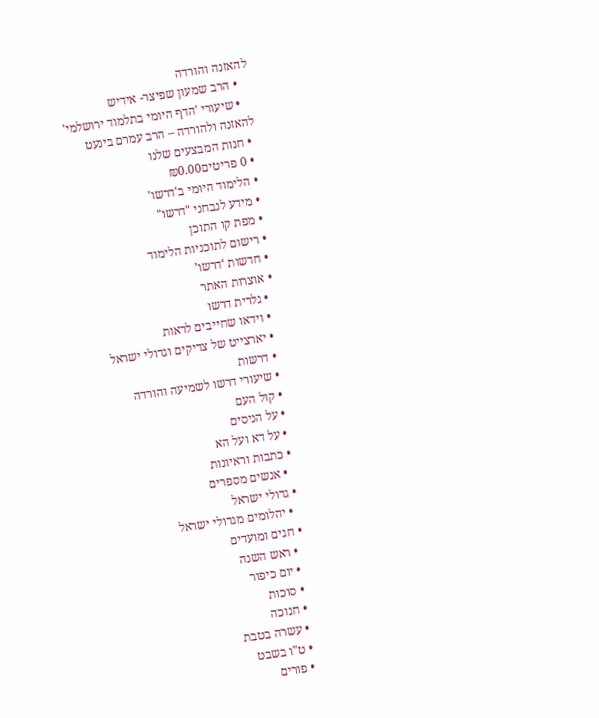להאזנה והורדה
    • הרב שמעון שפיצר- אידיש
    • שיעורי 'הדף היומי בתלמוד ירושלמי' להאזנה ולהורדה – הרב עמרם בינעט
  • חנות המבצעים שלנו
  • 0 פריטים₪0.00
  • הלימוד היומי ב'דרשו'
  • מידע לנבחני "דרשו"
  • מפת קו התוכן
  • רישום לתוכניות הלימוד
  • חדשות ‘דרשו’
  • אוצרות האתר
    • גלרית דרשו
    • וידאו שחייבים לראות
    • יארצייט של צדיקים וגדולי ישראל
    • דרשות
    • שיעורי דרשו לשמיעה והורדה
    • קול העם
    • על הניסים
    • על דא ועל הא
    • כתבות וראיונות
      • אנשים מספרים
    • גדולי ישראל
      • יהלומים מגדולי ישראל
    • חגים ומועדים
      • ראש השנה
      • יום כיפור
      • סוכות
      • חנוכה
      • עשרה בטבת
      • ט"ו בשבט
      • פורים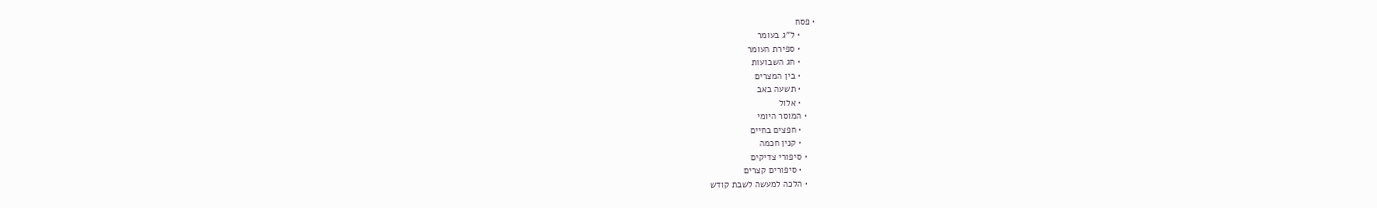• פסח
      • ל"ג בעומר
      • ספירת העומר
      • חג השבועות
      • בין המצרים
      • תשעה באב
      • אלול
    • המוסר היומי
      • חפצים בחיים
      • קנין חכמה
    • סיפורי צדיקים
      • סיפורים קצרים
    • הלכה למעשה לשבת קודש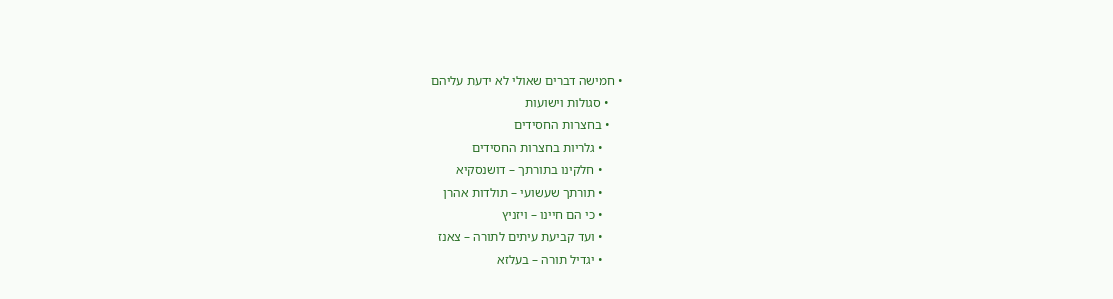• חמישה דברים שאולי לא ידעת עליהם
    • סגולות וישועות
    • בחצרות החסידים
      • גלריות בחצרות החסידים
      • חלקינו בתורתך – דושנסקיא
      • תורתך שעשועי – תולדות אהרן
      • כי הם חיינו – ויזניץ
      • ועד קביעת עיתים לתורה – צאנז
      • יגדיל תורה – בעלזא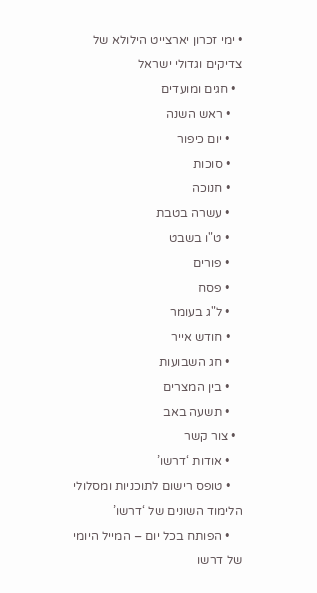• ימי זכרון יארצייט הילולא של צדיקים וגדולי ישראל
  • חגים ומועדים
    • ראש השנה
    • יום כיפור
    • סוכות
    • חנוכה
    • עשרה בטבת
    • ט"ו בשבט
    • פורים
    • פסח
    • ל"ג בעומר
    • חודש אייר
    • חג השבועות
    • בין המצרים
    • תשעה באב
  • צור קשר
    • אודות ‘דרשו’
    • טופס רישום לתוכניות ומסלולי הלימוד השונים של ‘דרשו’
    • הפותח בכל יום – המייל היומי של דרשו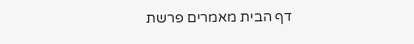דף הבית מאמרים פרשת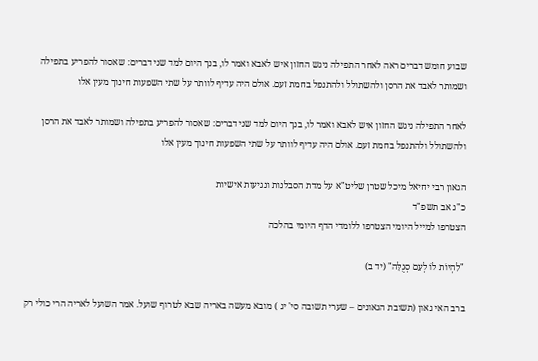שבוע חומש דברים ראה לאחר התפילה ניגש החזון איש לאבא ואמר לו, בנך היום למד שני דברים: שאסור להפריע בתפילה ושמותר לאבד את הרסן ולהשתולל ולהתנפל בחמת זעם. אולם היה עדיף לוותר על שתי השפעות חינוך מעין אלו

לאחר התפילה ניגש החזון איש לאבא ואמר לו, בנך היום למד שני דברים: שאסור להפריע בתפילה ושמותר לאבד את הרסן ולהשתולל ולהתנפל בחמת זעם. אולם היה עדיף לוותר על שתי השפעות חינוך מעין אלו

הגאון רבי יחיאל מיכל שטרן שליט"א על מדת הסבלנות ונגיעות אישיות
כ"ג אב תשפ"ד
הצטרפו למייל היומי הצטרפו ללומדי הדף היומי בהלכה

"לִהְיוֹת לוֹ לְעַם סְגֻלָּה" (יד ב)

ברב האי גאון (תשובת הגאונים – שערי תשובה סי' יג ) מובא מעשה באריה שבא לטרוף שועל. אמר השועל לאריה הרי כולי רק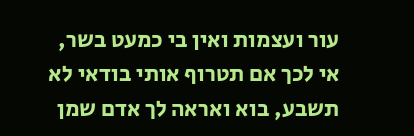עור ועצמות ואין בי כמעט בשר, אי לכך אם תטרוף אותי בודאי לא תשבע, בוא ואראה לך אדם שמן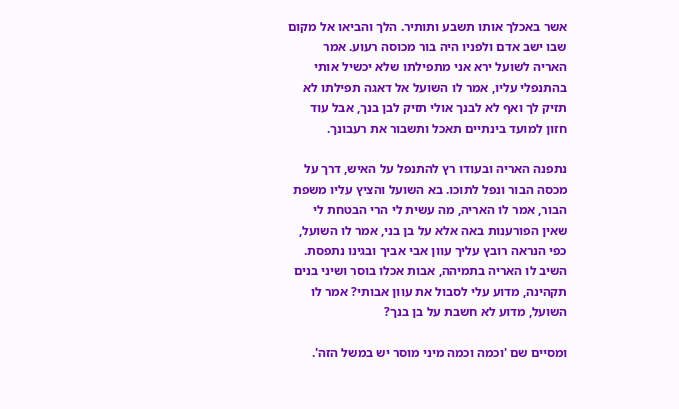אשר באכלך אותו תשבע ותותיר. הלך והביאו אל מקום שבו ישב אדם ולפניו היה בור מכוסה רעוע. אמר האריה לשועל ירא אני מתפילתו שלא יכשיל אותי בהתנפלי עליו, אמר לו השועל אל דאגה תפילתו לא תזיק לך ואף לא לבנך אולי תזיק לבן בנך, אבל עוד חזון למועד בינתיים תאכל ותשבור את רעבונך.

נתפנה האריה ובעודו רץ להתנפל על האיש, דרך על מכסה הבור ונפל לתוכו. בא השועל והציץ עליו משפת הבור, אמר לו האריה, מה עשית לי הרי הבטחת לי שאין הפורענות באה אלא על בן בני, אמר לו השועל, כפי הנראה רובץ עליך עוון אבי אביך ובגינו נתפסת. השיב לו האריה בתמיהה, אבות אכלו בוסר ושיני בנים תקהינה, מדוע עלי לסבול את עוון אבותי? אמר לו השועל, מדוע לא חשבת על בן בנך?

ומסיים שם 'וכמה וכמה מיני מוסר יש במשל הזה'.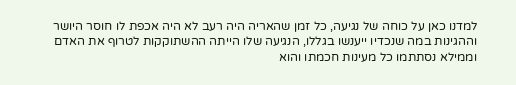למדנו כאן על כוחה של נגיעה, כל זמן שהאריה היה רעב לא היה אכפת לו חוסר היושר וההגינות במה שנכדיו ייענשו בגללו, הנגיעה שלו הייתה ההשתוקקות לטרוף את האדם וממילא נסתתמו כל מעינות חכמתו והוא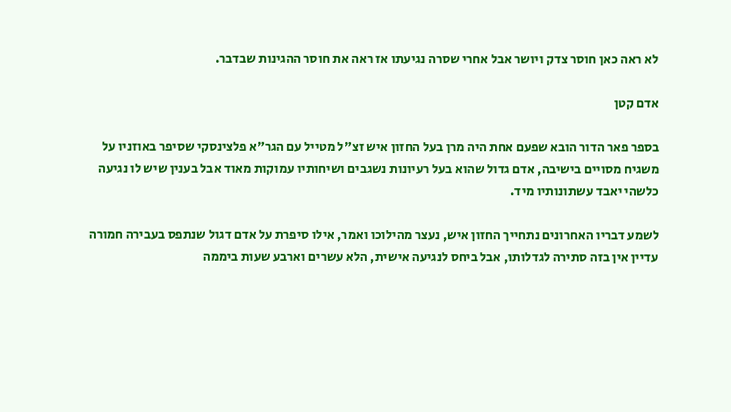לא ראה כאן חוסר צדק ויושר אבל אחרי שסרה נגיעתו אז ראה את חוסר ההגינות שבדבר.

אדם קטן

בספר פאר הדור הובא שפעם אחת היה מרן בעל החזון איש זצ"ל מטייל עם הגר"א פלצינסקי שסיפר באוזניו על משגיח מסויים בישיבה, אדם גדול שהוא בעל רעיונות נשגבים ושיחותיו עמוקות מאוד אבל בענין שיש לו נגיעה כלשהי יאבד עשתונותיו מיד.

לשמע דבריו האחרונים נתחייך החזון איש, נעצר מהילוכו ואמר, אילו סיפרת על אדם דגול שנתפס בעבירה חמורה עדיין אין בזה סתירה לגדלותו, אבל ביחס לנגיעה אישית, הלא עשרים וארבע שעות ביממה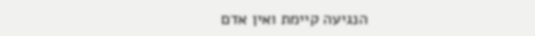הנגיעה קיימת ואין אדם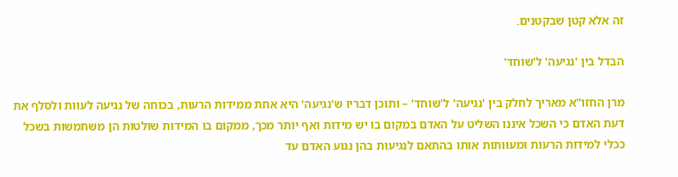זה אלא קטן שבקטנים.

הבדל בין 'נגיעה' ל'שוחד'

מרן החזו"א מאריך לחלק בין 'נגיעה' ל'שוחד' – ותוכן דבריו ש'נגיעה' היא אחת ממידות הרעות, בכוחה של נגיעה לעוות ולסלף את דעת האדם כי השכל איננו השליט על האדם במקום בו יש מידות ואף יותר מכך, ממקום בו המידות שולטות הן משתמשות בשכל ככלי למידות הרעות ומעוותות אותו בהתאם לנגיעות בהן נגוע האדם עד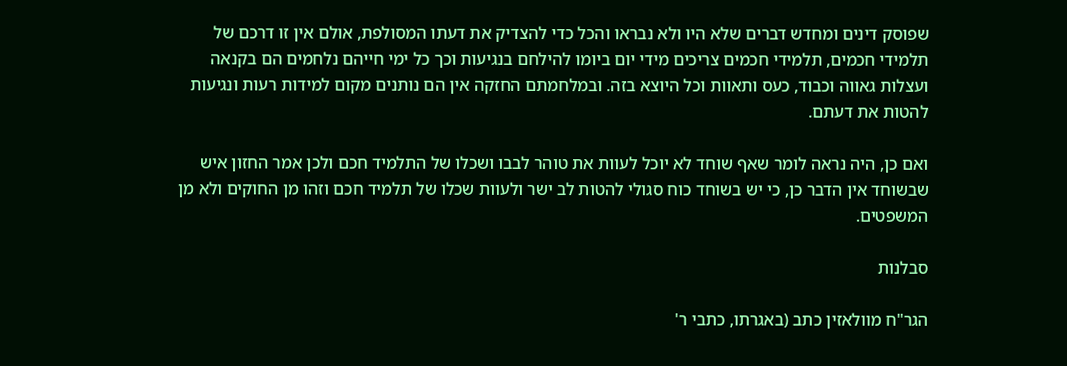שפוסק דינים ומחדש דברים שלא היו ולא נבראו והכל כדי להצדיק את דעתו המסולפת, אולם אין זו דרכם של תלמידי חכמים, תלמידי חכמים צריכים מידי יום ביומו להילחם בנגיעות וכך כל ימי חייהם נלחמים הם בקנאה ועצלות גאווה וכבוד, כעס ותאוות וכל היוצא בזה. ובמלחמתם החזקה אין הם נותנים מקום למידות רעות ונגיעות להטות את דעתם.

ואם כן, היה נראה לומר שאף שוחד לא יוכל לעוות את טוהר לבבו ושכלו של התלמיד חכם ולכן אמר החזון איש שבשוחד אין הדבר כן, כי יש בשוחד כוח סגולי להטות לב ישר ולעוות שכלו של תלמיד חכם וזהו מן החוקים ולא מן המשפטים.

סבלנות

הגר"ח מוולאזין כתב (באגרתו, כתבי ר'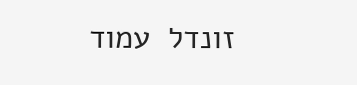זונדל  עמוד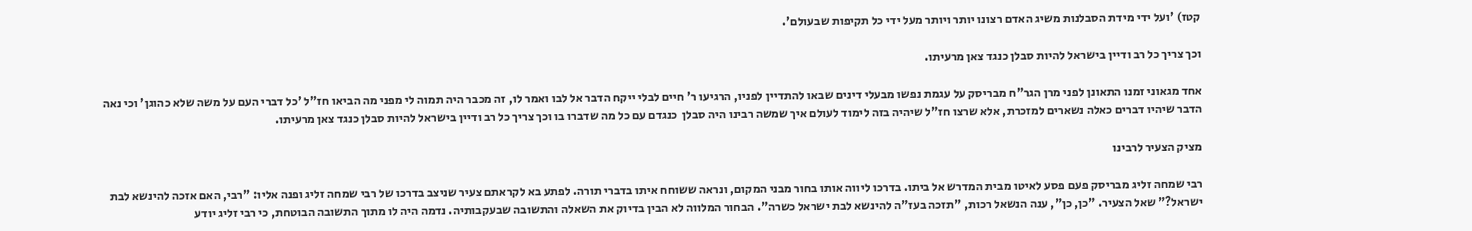קטז) 'ועל ידי מידת הסבלנות משיג האדם רצונו יותר ויותר מעל ידי כל תקיפות שבעולם'.

וכך צריך כל רב ודיין בישראל להיות סבלן כנגד צאן מרעיתו.

אחד מגאוני זמנו התאונן לפני מרן הגר"ח מבריסק על עגמת נפשו מבעלי דינים שבאו להתדיין לפניו, הרגיעו ר' חיים לבלי ייקח הדבר אל לבו ואמר לו, זה מכבר היה תמוה לי מפני מה הביאו חז"ל 'כל דברי העם על משה שלא כהוגן' וכי נאה הדבר שיהיו דברים כאלה נשארים למזכרת, אלא שרצו חז"ל שיהיה בזה לימוד לעולם איך שמשה רבינו היה סבלן  כנגדם עם כל מה שדברו בו וכך צריך כל רב ודיין בישראל להיות סבלן כנגד צאן מרעיתו.

מציק הצעיר לרבינו

רבי שמחה זליג מבריסק פעם פסע לאיטו מבית המדרש אל ביתו. בדרכו ליווה אותו בחור מבני המקום, ונראה ששוחח איתו בדברי תורה. לפתע בא לקראתם צעיר שניצב בדרכו של רבי שמחה זליג ופנה אליו: "רבי, האם אזכה להינשא לבת ישראל?" שאל הצעיר. "כן, כן", ענה הנשאל רכות, "תזכה בעז"ה להינשא לבת ישראל כשרה". הבחור המלווה לא הבין בדיוק את השאלה והתשובה שבעקבותיה. נדמה היה לו מתוך התשובה הבוטחת, כי רבי זליג יודע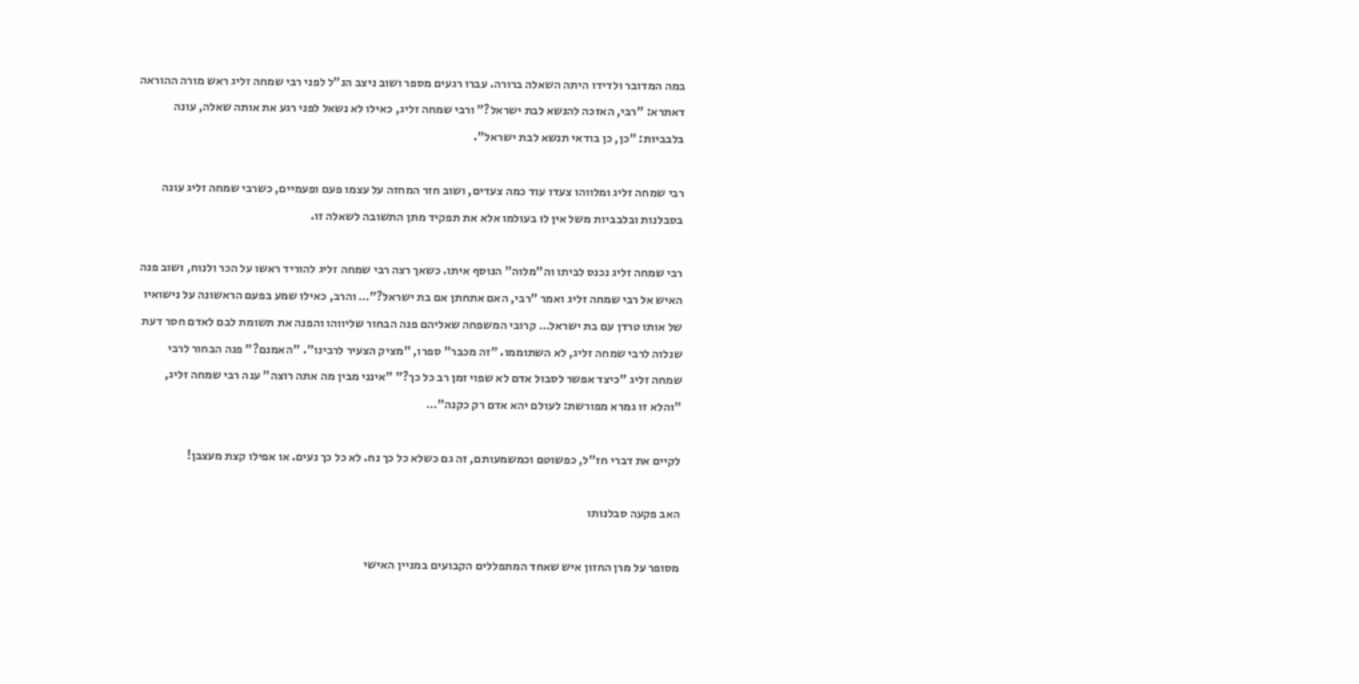במה המדובר ולדידו היתה השאלה ברורה. עברו רגעים מספר ושוב ניצב הנ"ל לפני רבי שמחה זליג ראש מורה ההוראה דאתרא: "רבי, האזכה להנשא לבת ישראל?" ורבי שמחה זליג, כאילו לא נשאל לפני רגע את אותה שאלה, עונה בלבביות: "כן, כן בודאי תנשא לבת ישראל".

רבי שמחה זליג ומלווהו צעדו עוד כמה צעדים, ושוב חזר המחזה על עצמו פעם ופעמיים, כשרבי שמחה זליג עונה בסבלנות ובלבביות משל אין לו בעולמו אלא את תפקיד מתן התשובה לשאלה זו.

רבי שמחה זליג נכנס לביתו וה"מלוה" הנוסף איתו. כשאך רצה רבי שמחה זליג להוריד ראשו על הכר ולנוח, ושוב פנה האיש אל רבי שמחה זליג ואמר "רבי, האם אתחתן אם בת ישראל?"… והרב, כאילו שמע בפעם הראשונה על נישואיו של אותו טרדן עם בת ישראל… קרובי המשפחה שאליהם פנה הבחור שליווהו והפנה את תשומת לבם לאדם חסר דעת שנלוה לרבי שמחה זליג, לא השתוממו. "זה מכבר" ספרו, "מציק הצעיר לרבינו". "האמנם?" פנה הבחור לרבי שמחה זליג "כיצד אפשר לסבול אדם לא שפוי זמן רב כל כך?" "אינני מבין מה אתה רוצה" ענה רבי שמחה זליג, "והלא זו גמרא מפורשת: לעולם יהא אדם רק כקנה"…

לקיים את דברי חז"ל, כפשוטם וכמשמעותם, זה גם כשלא כל כך נח. לא כל כך נעים. או אפילו קצת מעצבן!

האב פקעה סבלנותו

מסופר על מרן החזון איש שאחד המתפללים הקבועים במניין האישי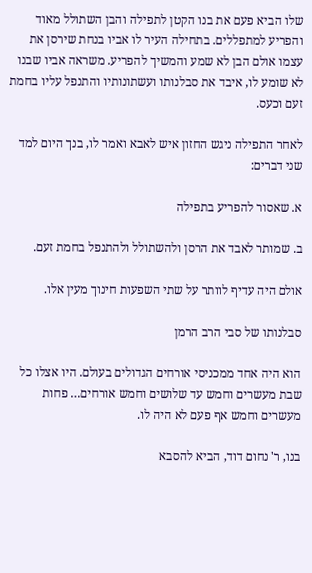שלו הביא פעם את בנו הקטן לתפילה והבן השתולל מאוד והפריע למתפללים. בתחילה העיר לו אביו בנחת שירסן את עצמו אולם הבן לא שמע והמשיך להפריע. משראה אביו שבנו לא שומע לו, איבד את סבלנותו ועשתונותיו והתנפל עליו בחמת זעם וכעס.

לאחר התפילה ניגש החזון איש לאבא ואמר לו, בנך היום למד שני דברים:

א. שאסור להפריע בתפילה

ב. שמותר לאבד את הרסן ולהשתולל ולהתנפל בחמת זעם.

אולם היה עדיף לוותר על שתי השפעות חינוך מעין אלו.

סבלנותו של סבי הרב הרמן

הוא היה אחד ממכניסי אורחים הגדולים בעולם. היו אצלו כל שבת מעשרים וחמש עד שלושים וחמש אורחים… פחות מעשרים וחמש אף פעם לא היה לו.

בנו, ר' נחום דוד, הביא להסבא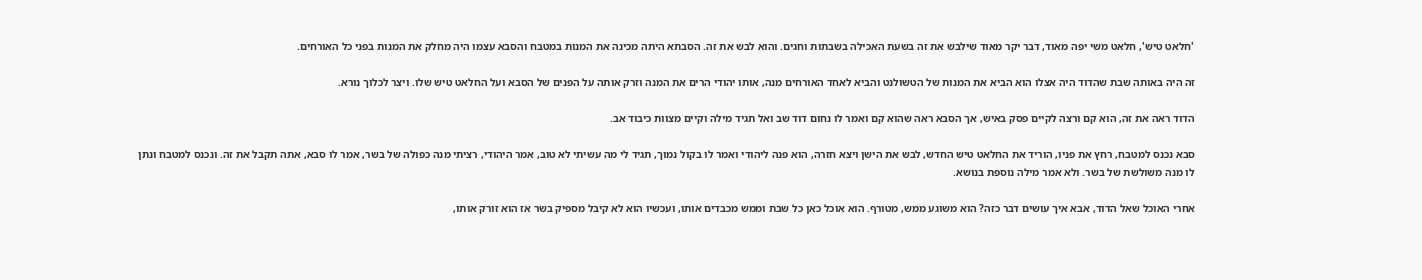'חלאט טיש', חלאט משי יפה מאוד, דבר יקר מאוד שילבש את זה בשעת האכילה בשבתות וחגים. והוא לבש את זה. הסבתא היתה מכינה את המנות במטבח והסבא עצמו היה מחלק את המנות בפני כל האורחים.

זה היה באותה שבת שהדוד היה אצלו הוא הביא את המנות של הטשולנט והביא לאחד האורחים מנה, אותו יהודי הרים את המנה וזרק אותה על הפנים של הסבא ועל החלאט טיש שלו. ויצר לכלוך נורא.

הדוד ראה את זה, הוא קם ורצה לקיים פסק באיש, אך הסבא ראה שהוא קם ואמר לו נחום דוד שב ואל תגיד מילה וקיים מצוות כיבוד אב.

סבא נכנס למטבח, רחץ את פניו, הוריד את החלאט טיש החדש, לבש את הישן ויצא חזרה, הוא פנה ליהודי ואמר לו בקול נמוך, תגיד לי מה עשיתי לא טוב, אמר היהודי, רציתי מנה כפולה של בשר, אמר לו סבא, אתה תקבל את זה. ונכנס למטבח ונתן לו מנה משולשת של בשר. ולא אמר מילה נוספת בנושא.

אחרי האוכל שאל הדוד, אבא איך עושים דבר כזה? הוא משוגע ממש, מטורף. הוא אוכל כאן כל שבת וממש מכבדים אותו, ועכשיו הוא לא קיבל מספיק בשר אז הוא זורק אותו,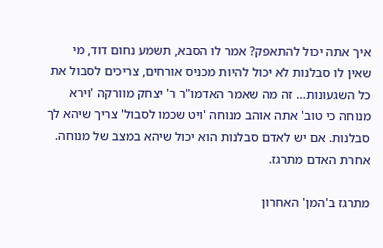איך אתה יכול להתאפק? אמר לו הסבא, תשמע נחום דוד, מי שאין לו סבלנות לא יכול להיות מכניס אורחים, צריכים לסבול את כל השגעונות… זה מה שאמר האדמו"ר ר' יצחק מוורקה 'וירא מנוחה כי טוב' אתה אוהב מנוחה 'ויט שכמו לסבול' צריך שיהא לך סבלנות. אם יש לאדם סבלנות הוא יכול שיהא במצב של מנוחה. אחרת האדם מתרגז.

מתרגז ב'המן' האחרון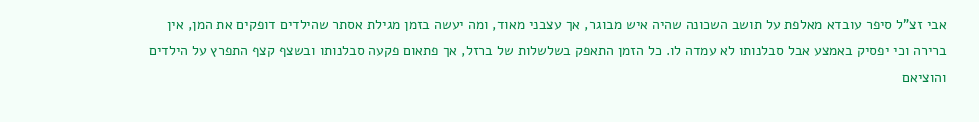אבי זצ"ל סיפר עובדא מאלפת על תושב השכונה שהיה איש מבוגר, אך עצבני מאוד, ומה יעשה בזמן מגילת אסתר שהילדים דופקים את המן, אין ברירה וכי יפסיק באמצע אבל סבלנותו לא עמדה לו. כל הזמן התאפק בשלשלות של ברזל, אך פתאום פקעה סבלנותו ובשצף קצף התפרץ על הילדים והוציאם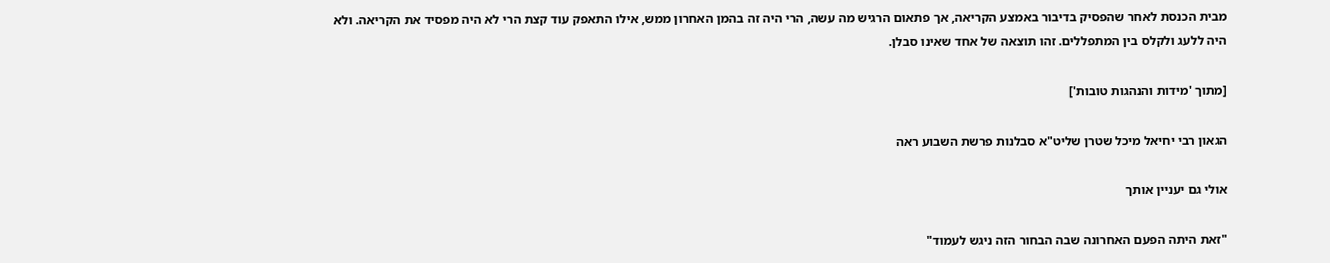מבית הכנסת לאחר שהפסיק בדיבור באמצע הקריאה, אך פתאום הרגיש מה עשה, הרי היה זה בהמן האחרון ממש, אילו התאפק עוד קצת הרי לא היה מפסיד את הקריאה. ולא היה ללעג ולקלס בין המתפללים. זהו תוצאה של אחד שאינו סבלן.

[מתוך 'מידות והנהגות טובות']

הגאון רבי יחיאל מיכל שטרן שליט"א סבלנות פרשת השבוע ראה

אולי גם יעניין אותך

"זאת היתה הפעם האחרונה שבה הבחור הזה ניגש לעמוד"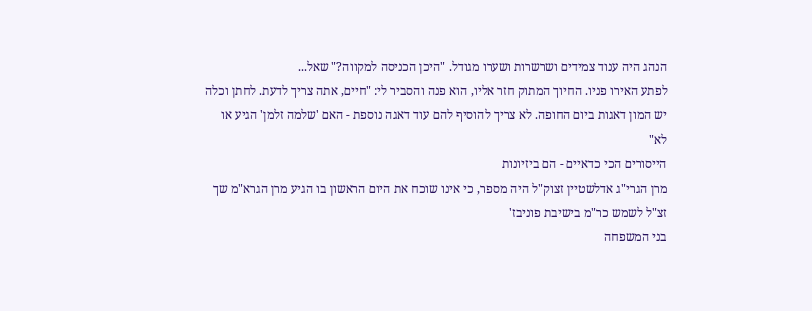הנהג היה ענוד צמידים ושרשרות ושערו מגודל. "היכן הכניסה למקווה?" שאל...
לפתע האירו פניו. החיוך המתוק חזר אליו, הוא פנה והסביר לי: "חיים, אתה צריך לדעת. לחתן וכלה יש המון דאגות ביום החופה. לא צריך להוסיף להם עוד דאגה נוספת - האם 'שלמה זלמן' הגיע או לא"
הייסורים הכי כדאיים - הם ביזיונות
מרן הגרי"ג אדלשטיין זצוק"ל היה מספר, כי אינו שוכח את היום הראשון בו הגיע מרן הגרא"מ שך זצ"ל לשמש כר"מ בישיבת פוניבז'
בני המשפחה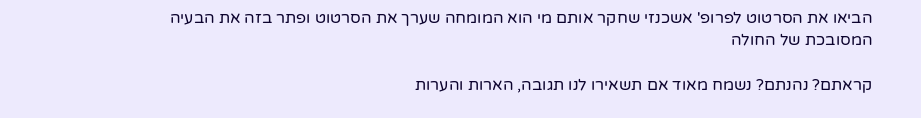הביאו את הסרטוט לפרופ' אשכנזי שחקר אותם מי הוא המומחה שערך את הסרטוט ופתר בזה את הבעיה המסובכת של החולה

קראתם? נהנתם? נשמח מאוד אם תשאירו לנו תגובה, הארות והערות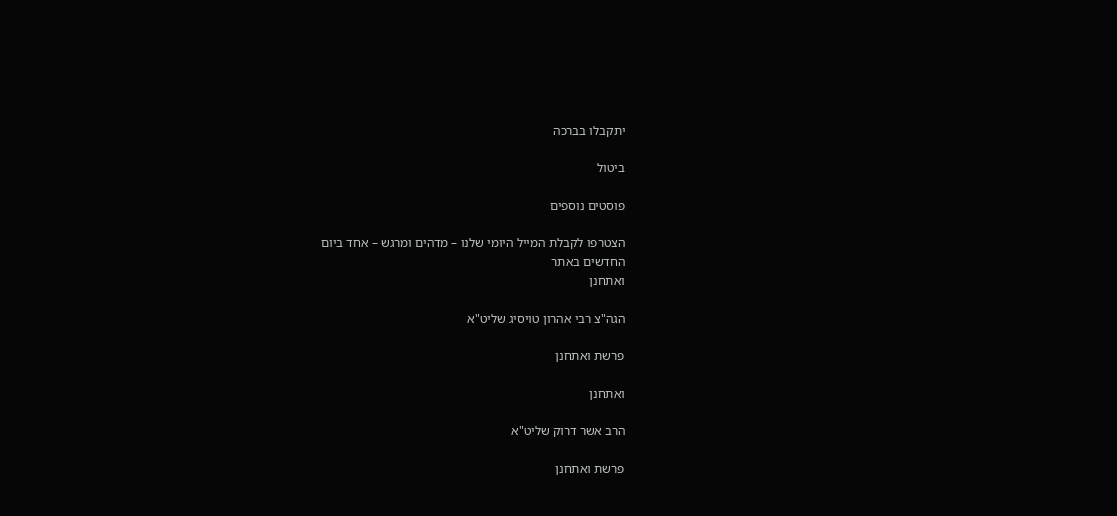יתקבלו בברכה

ביטול

פוסטים נוספים

הצטרפו לקבלת המייל היומי שלנו – מדהים ומרגש – אחד ביום
החדשים באתר
ואתחנן

הגה"צ רבי אהרון טויסיג שליט"א

פרשת ואתחנן

ואתחנן

הרב אשר דרוק שליט"א

פרשת ואתחנן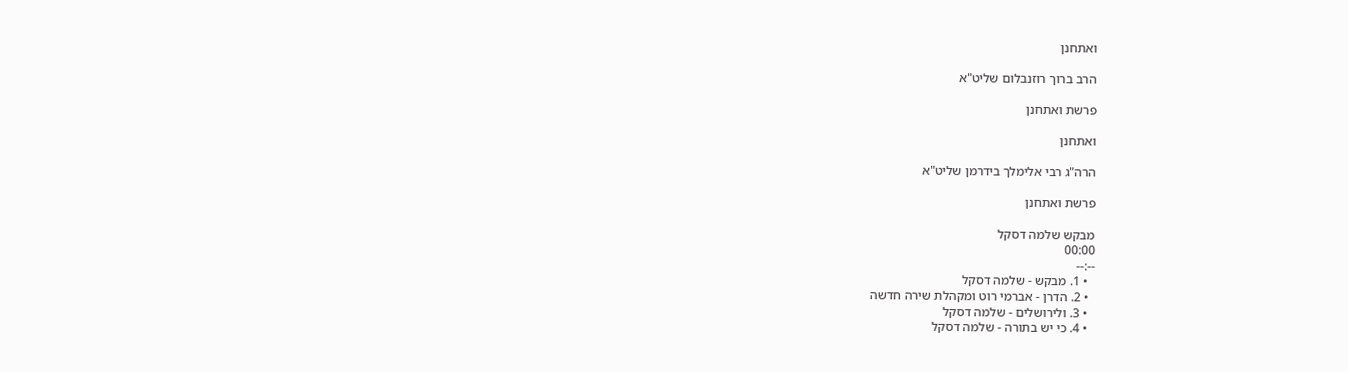ואתחנן

הרב ברוך רוזנבלום שליט"א

פרשת ואתחנן

ואתחנן

הרה"ג רבי אלימלך בידרמן שליט"א

פרשת ואתחנן

מבקש שלמה דסקל
00:00
--:--
  • 1. מבקש - שלמה דסקל
  • 2. הדרן - אברמי רוט ומקהלת שירה חדשה
  • 3. ולירושלים - שלמה דסקל
  • 4. כי יש בתורה - שלמה דסקל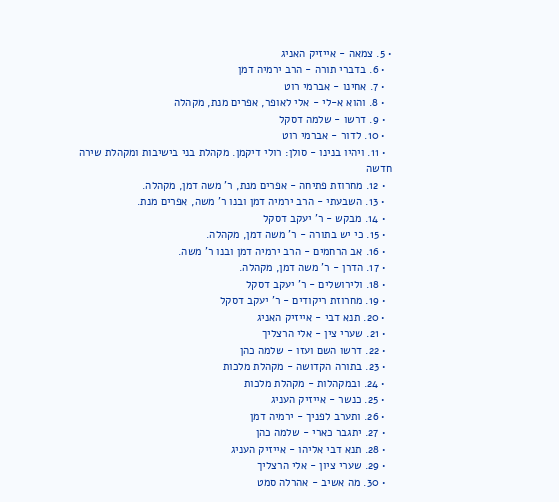• 5. צמאה - אייזיק האניג
  • 6. בדברי תורה - הרב ירמיה דמן
  • 7. אחינו - אברמי רוט
  • 8. והוא א-לי - אלי לאופר, אפרים מנת, מקהלה
  • 9. דרשו - שלמה דסקל
  • 10. לדור - אברמי רוט
  • 11. ויהיו בנינו - סולן: רולי דיקמן. מקהלת בני בישיבות ומקהלת שירה חדשה
  • 12. מחרוזת פתיחה - אפרים מנת, ר' משה דמן, מקהלה.
  • 13. השבעתי - הרב ירמיה דמן ובנו ר' משה, אפרים מנת.
  • 14. מבקש - ר' יעקב דסקל
  • 15. כי יש בתורה - ר' משה דמן, מקהלה.
  • 16. אב הרחמים - הרב ירמיה דמן ובנו ר' משה.
  • 17. הדרן - ר' משה דמן, מקהלה.
  • 18. ולירושלים - ר' יעקב דסקל
  • 19. מחרוזת ריקודים - ר' יעקב דסקל
  • 20. תנא דבי - אייזיק האניג
  • 21. שערי צין - אלי הרצליך
  • 22. דרשו השם ועזו - שלמה כהן
  • 23. בתורה הקדושה - מקהלת מלכות
  • 24. ובמקהלות - מקהלת מלכות
  • 25. כנשר - אייזיק העניג
  • 26. ותערב לפניך - ירמיה דמן
  • 27. יתגבר כארי - שלמה כהן
  • 28. תנא דבי אליהו - אייזיק העניג
  • 29. שערי ציון - אלי הרצליך
  • 30. מה אשיב - אהרלה סמט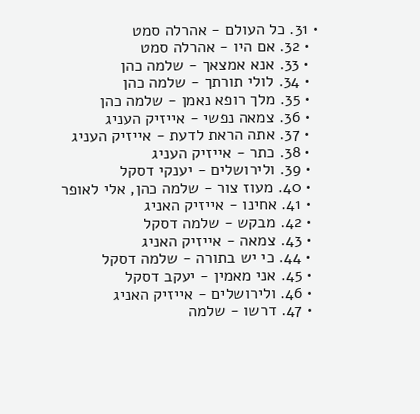• 31. כל העולם - אהרלה סמט
  • 32. אם היו - אהרלה סמט
  • 33. אנא אמצאך - שלמה כהן
  • 34. לולי תורתך - שלמה כהן
  • 35. מלך רופא נאמן - שלמה כהן
  • 36. צמאה נפשי - אייזיק העניג
  • 37. אתה הראת לדעת - אייזיק העניג
  • 38. כתר - אייזיק העניג
  • 39. ולירושלים - יענקי דסקל
  • 40. מעוז צור - שלמה כהן, אלי לאופר
  • 41. אחינו - אייזיק האניג
  • 42. מבקש - שלמה דסקל
  • 43. צמאה - אייזיק האניג
  • 44. כי יש בתורה - שלמה דסקל
  • 45. אני מאמין - יעקב דסקל
  • 46. ולירושלים - אייזיק האניג
  • 47. דרשו - שלמה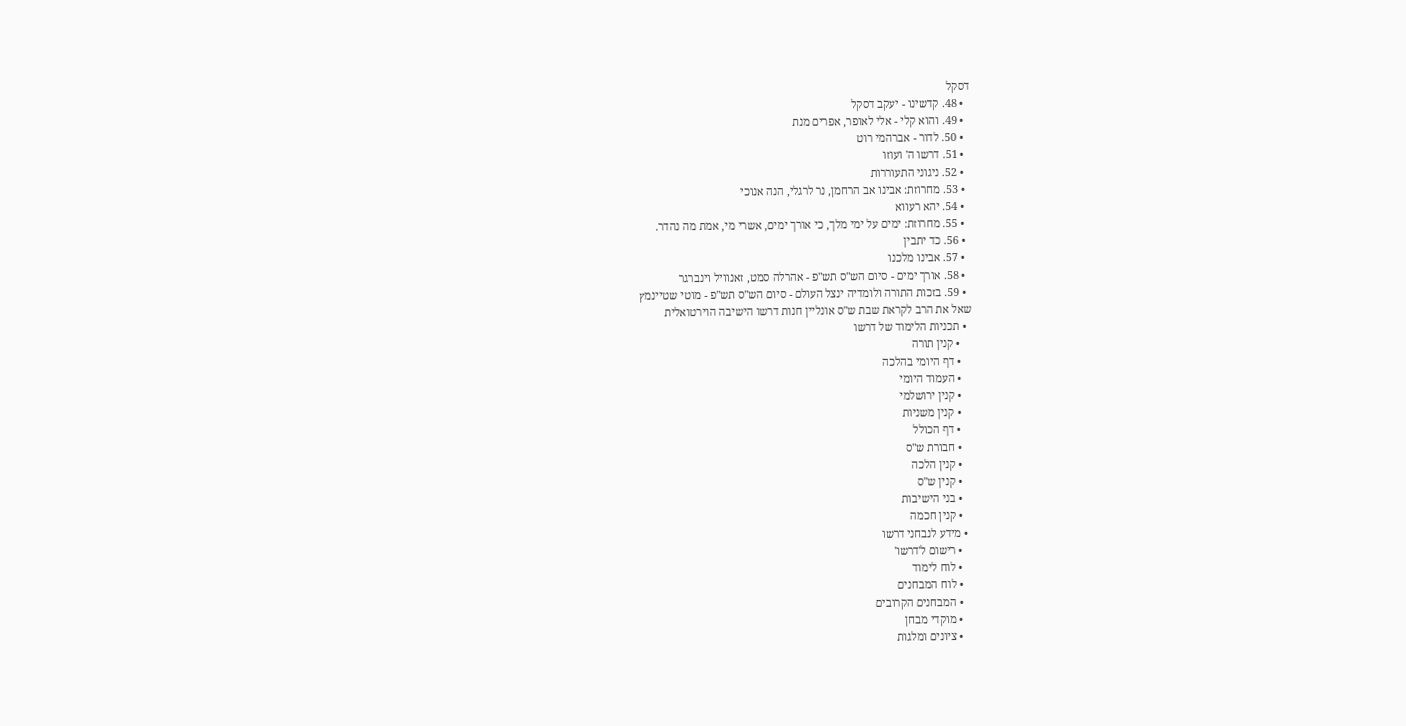דסקל
  • 48. קדשינו - יעקב דסקל
  • 49. והוא קלי - אלי לאופר, אפרים מנת
  • 50. לדור - אברהמי רוט
  • 51. דרשו ה' ועוזו
  • 52. ניגוני התעוררות
  • 53. מחרוזת: אבינו אב הרחמן, נר לרגלי, הנה אנוכי
  • 54. יהא רעווא
  • 55. מחרוזת: ימים על ימי מלך, כי אורך ימים, אשרי מי, אמת מה נהדר.
  • 56. כד יתבין
  • 57. אבינו מלכנו
  • 58. אורך ימים - סיום הש"ס תש"פ - אהרלה סמט, זאנוויל וינברגר
  • 59. בזכות התורה ולומדיה ינצל העולם - סיום הש"ס תש"פ - מוטי שטיינמץ
שאל את הרב לקראת שבת ש"ס אונליין חנות דרשו הישיבה הוירטואלית
  • תכניות הלימוד של דרשו
    • קנין תורה
    • דף היומי בהלכה
    • העמוד היומי
    • קנין ירושלמי
    • קנין משניות
    • דף הכולל
    • חבורת ש"ס
    • קנין הלכה
    • קנין ש"ס
    • בני הישיבות
    • קנין חכמה
  • מידע לנבחני דרשו
    • רישום ל'דרשו'
    • לוח לימוד
    • לוח המבחנים
    • המבחנים הקרובים
    • מוקדי מבחן
    • ציונים ומלגות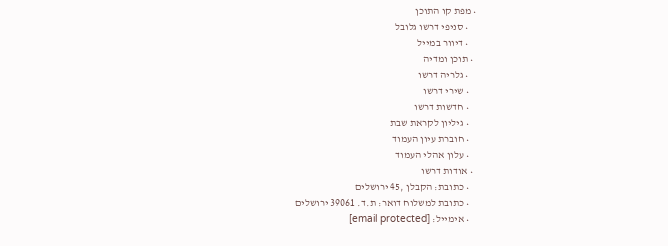• מפת קו התוכן
    • סניפי דרשו גלובל
    • דיוור במייל
  • תוכן ומדיה
    • גלריה דרשו
    • שירי דרשו
    • חדשות דרשו
    • גיליון לקראת שבת
    • חוברת עיון העמוד
    • עלון אהלי העמוד
  • אודות דרשו
    • כתובת: הקבלן ,45 ירושלים
    • כתובת למשלוח דואר: ת.ד. 39061 ירושלים
    • אימייל: [email protected]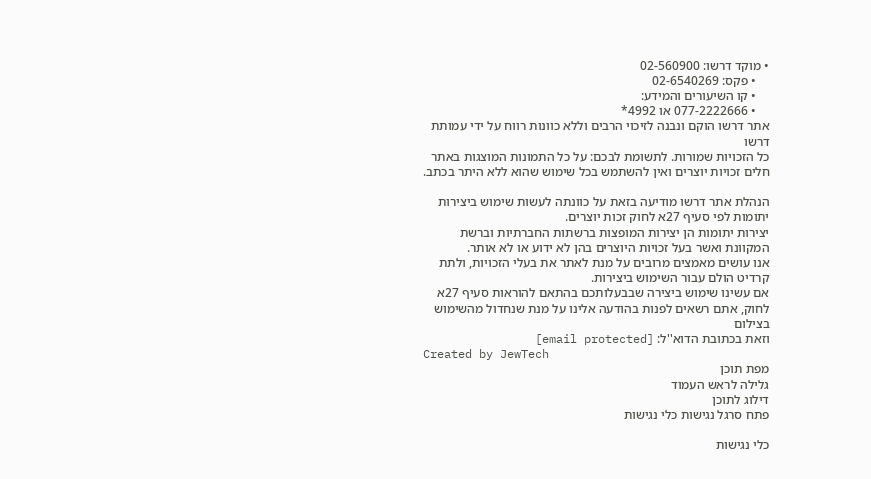• מוקד דרשו: 02-560900
    • פקס: 02-6540269
    • קו השיעורים והמידע:
    • 077-2222666 או 4992*
אתר דרשו הוקם ונבנה לזיכוי הרבים וללא כוונות רווח על ידי עמותת דרשו
כל הזכויות שמורות. לתשומת לבכם: על כל התמונות המוצגות באתר חלים זכויות יוצרים ואין להשתמש בכל שימוש שהוא ללא היתר בכתב.

הנהלת אתר דרשו מודיעה בזאת על כוונתה לעשות שימוש ביצירות יתומות לפי סעיף 27א לחוק זכות יוצרים.
יצירות יתומות הן יצירות המופצות ברשתות החברתיות וברשת המקוונת ואשר בעל זכויות היוצרים בהן לא ידוע או לא אותר.
אנו עושים מאמצים מרובים על מנת לאתר את בעלי הזכויות, ולתת קרדיט הולם עבור השימוש ביצירות.
אם עשינו שימוש ביצירה שבבעלותכם בהתאם להוראות סעיף 27א לחוק, אתם רשאים לפנות בהודעה אלינו על מנת שנחדול מהשימוש בצילום
וזאת בכתובת הדוא''ל: [email protected]
Created by JewTech
מפת תוכן
גלילה לראש העמוד
דילוג לתוכן
פתח סרגל נגישות כלי נגישות

כלי נגישות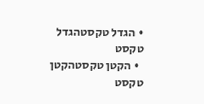• הגדל טקסטהגדל טקסט
  • הקטן טקסטהקטן טקסט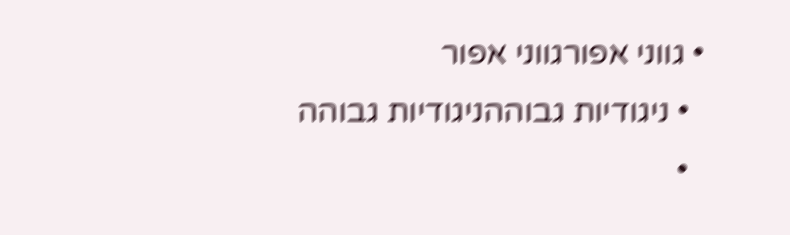• גווני אפורגווני אפור
  • ניגודיות גבוההניגודיות גבוהה
  •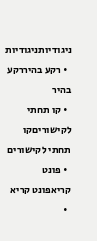ניגודיותניגודיות
  • רקע בהיררקע בהיר
  • קו תחתי לקישוריםקו תחתי לקישורים
  • פונט קריאפונט קריא
  •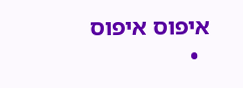איפוס איפוס
  •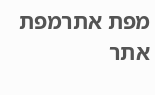מפת אתרמפת אתר